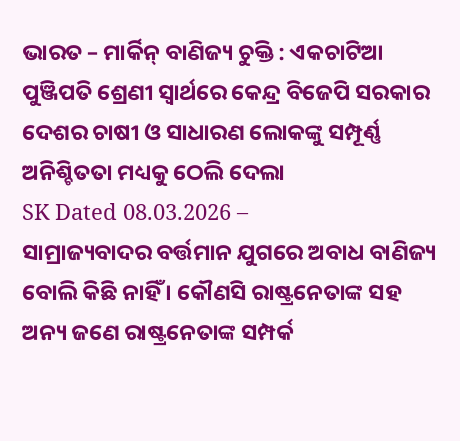ଭାରତ – ମାର୍କିନ୍ ବାଣିଜ୍ୟ ଚୁକ୍ତି : ଏକଚାଟିଆ ପୁଞ୍ଜିପତି ଶ୍ରେଣୀ ସ୍ୱାର୍ଥରେ କେନ୍ଦ୍ର ବିଜେପି ସରକାର ଦେଶର ଚାଷୀ ଓ ସାଧାରଣ ଲୋକଙ୍କୁ ସମ୍ପୂର୍ଣ୍ଣ ଅନିଶ୍ଚିତତା ମଧ୍ୟକୁ ଠେଲି ଦେଲା
SK Dated 08.03.2026 –
ସାମ୍ରାଜ୍ୟବାଦର ବର୍ତ୍ତମାନ ଯୁଗରେ ଅବାଧ ବାଣିଜ୍ୟ ବୋଲି କିଛି ନାହିଁ । କୌଣସି ରାଷ୍ଟ୍ରନେତାଙ୍କ ସହ ଅନ୍ୟ ଜଣେ ରାଷ୍ଟ୍ରନେତାଙ୍କ ସମ୍ପର୍କ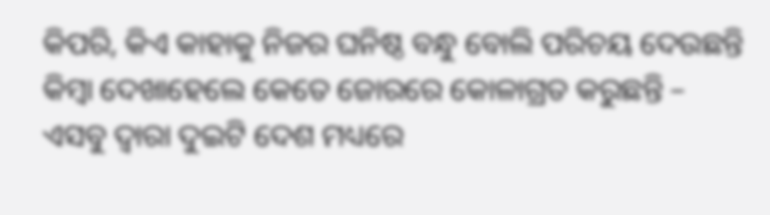କିପରି, କିଏ କାହାକୁ ନିଜର ଘନିଷ୍ଠ ବନ୍ଧୁ ବୋଲି ପରିଚୟ ଦେଉଛନ୍ତି କିମ୍ବା ଦେଖାହେଲେ କେତେ ଜୋରରେ କୋଳାଗ୍ରତ କରୁଛନ୍ତି – ଏସବୁ ଦ୍ୱାରା ଦୁଇଟି ଦେଶ ମଧ୍ୟରେ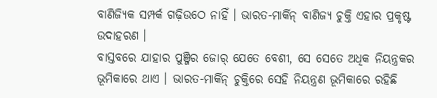ବାଣିଜ୍ୟିକ ସମ୍ପର୍କ ଗଢ଼ିଉଠେ ନାହିଁ । ଭାରତ-ମାର୍କିନ୍ ବାଣିଜ୍ୟ ଚୁକ୍ତି ଏହାର ପ୍ରକୃଷ୍ଟ ଉଦାହରଣ ।
ବାସ୍ତବରେ ଯାହାର ପୁଞ୍ଜିର ଜୋର୍ ଯେତେ ବେଶୀ, ସେ ସେତେ ଅଧିକ ନିୟନ୍ତ୍ରକର ଭୂମିକାରେ ଥାଏ । ଭାରତ-ମାର୍କିନ୍ ଚୁକ୍ତିରେ ସେହି ନିୟନ୍ତ୍ରଣ ଭୂମିକାରେ ରହିଛି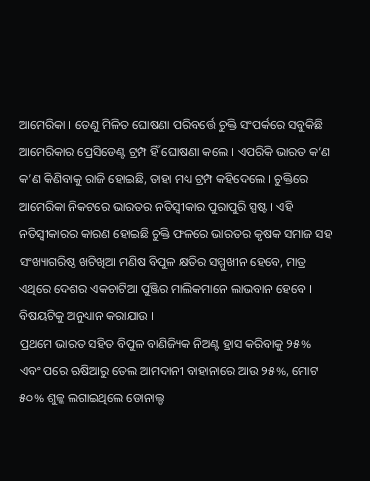ଆମେରିକା । ତେଣୁ ମିଳିତ ଘୋଷଣା ପରିବର୍ତ୍ତେ ଚୁକ୍ତି ସଂପର୍କରେ ସବୁକିଛି ଆମେରିକାର ପ୍ରେସିଡେଣ୍ଟ ଟ୍ରମ୍ପ ହିଁ ଘୋଷଣା କଲେ । ଏପରିକି ଭାରତ କ’ଣ କ’ଣ କିଣିବାକୁ ରାଜି ହୋଇଛି, ତାହା ମଧ୍ୟ ଟ୍ରମ୍ପ କହିଦେଲେ । ଚୁକ୍ତିରେ ଆମେରିକା ନିକଟରେ ଭାରତର ନତିସ୍ୱୀକାର ପୁରାପୁରି ସ୍ପଷ୍ଟ । ଏହି ନତିସ୍ୱୀକାରର କାରଣ ହୋଇଛି ଚୁକ୍ତି ଫଳରେ ଭାରତର କୃଷକ ସମାଜ ସହ ସଂଖ୍ୟାଗରିଷ୍ଠ ଖଟିଖିଆ ମଣିଷ ବିପୁଳ କ୍ଷତିର ସମ୍ମୁଖୀନ ହେବେ, ମାତ୍ର ଏଥିରେ ଦେଶର ଏକଚାଟିଆ ପୁଞ୍ଜିର ମାଲିକମାନେ ଲାଭବାନ ହେବେ । ବିଷୟଟିକୁ ଅନୁଧ୍ୟାନ କରାଯାଉ ।
ପ୍ରଥମେ ଭାରତ ସହିତ ବିପୁଳ ବାଣିଜ୍ୟିକ ନିଅଣ୍ଟ ହ୍ରାସ କରିବାକୁ ୨୫% ଏବଂ ପରେ ଋଷିଆରୁ ତେଲ ଆମଦାନୀ ବାହାନାରେ ଆଉ ୨୫%, ମୋଟ ୫୦% ଶୁଳ୍କ ଲଗାଇଥିଲେ ଡୋନାଲ୍ଡ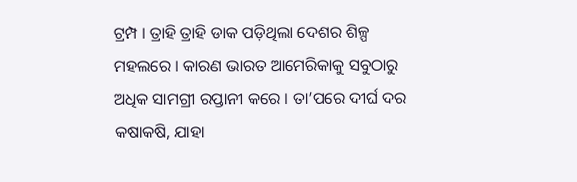ଟ୍ରମ୍ପ । ତ୍ରାହି ତ୍ରାହି ଡାକ ପଡ଼ିଥିଲା ଦେଶର ଶିଳ୍ପ ମହଲରେ । କାରଣ ଭାରତ ଆମେରିକାକୁ ସବୁଠାରୁ ଅଧିକ ସାମଗ୍ରୀ ରପ୍ତାନୀ କରେ । ତା’ପରେ ଦୀର୍ଘ ଦର କଷାକଷି, ଯାହା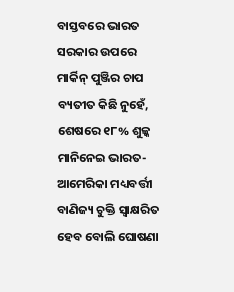ବାସ୍ତବରେ ଭାରତ ସରକାର ଉପରେ ମାର୍କିନ୍ ପୁଞ୍ଜିର ଚାପ ବ୍ୟତୀତ କିଛି ନୁହେଁ, ଶେଷରେ ୧୮% ଶୁଳ୍କ ମାନିନେଇ ଭାରତ-ଆମେରିକା ମଧ୍ୟବର୍ତ୍ତୀ ବାଣିଜ୍ୟ ଚୁକ୍ତି ସ୍ୱାକ୍ଷରିତ ହେବ ବୋଲି ଘୋଷଣା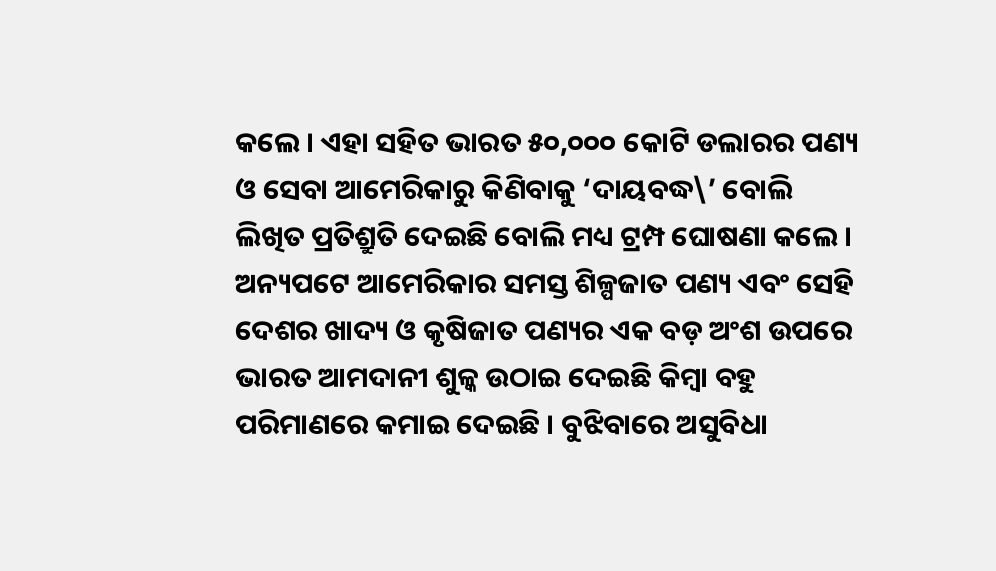କଲେ । ଏହା ସହିତ ଭାରତ ୫୦,୦୦୦ କୋଟି ଡଲାରର ପଣ୍ୟ ଓ ସେବା ଆମେରିକାରୁ କିଣିବାକୁ ‘ଦାୟବଦ୍ଧ\’ ବୋଲି ଲିଖିତ ପ୍ରତିଶ୍ରୁତି ଦେଇଛି ବୋଲି ମଧ୍ୟ ଟ୍ରମ୍ପ ଘୋଷଣା କଲେ । ଅନ୍ୟପଟେ ଆମେରିକାର ସମସ୍ତ ଶିଳ୍ପଜାତ ପଣ୍ୟ ଏବଂ ସେହି ଦେଶର ଖାଦ୍ୟ ଓ କୃଷିଜାତ ପଣ୍ୟର ଏକ ବଡ଼ ଅଂଶ ଉପରେ ଭାରତ ଆମଦାନୀ ଶୁଳ୍କ ଉଠାଇ ଦେଇଛି କିମ୍ବା ବହୁ ପରିମାଣରେ କମାଇ ଦେଇଛି । ବୁଝିବାରେ ଅସୁବିଧା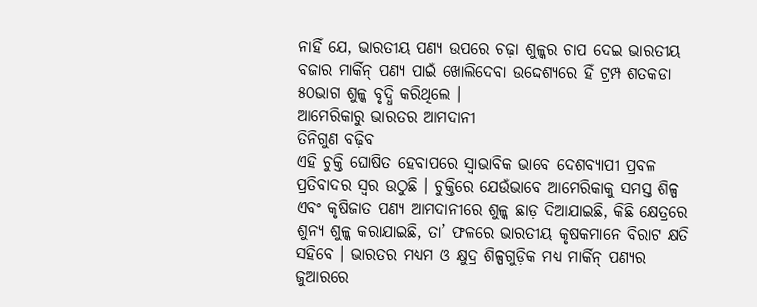ନାହିଁ ଯେ, ଭାରତୀୟ ପଣ୍ୟ ଉପରେ ଚଢ଼ା ଶୁଳ୍କର ଚାପ ଦେଇ ଭାରତୀୟ ବଜାର ମାର୍କିନ୍ ପଣ୍ୟ ପାଇଁ ଖୋଲିଦେବା ଉଦ୍ଦେଶ୍ୟରେ ହିଁ ଟ୍ରମ୍ପ ଶତକଡା ୫୦ଭାଗ ଶୁଳ୍କ ବୃଦ୍ଧି କରିଥିଲେ ।
ଆମେରିକାରୁ ଭାରତର ଆମଦାନୀ
ତିନିଗୁଣ ବଢ଼ିବ
ଏହି ଚୁକ୍ତି ଘୋଷିତ ହେବାପରେ ସ୍ୱାଭାବିକ ଭାବେ ଦେଶବ୍ୟାପୀ ପ୍ରବଳ ପ୍ରତିବାଦର ସ୍ୱର ଉଠୁଛି । ଚୁକ୍ତିରେ ଯେଉଁଭାବେ ଆମେରିକାକୁ ସମସ୍ତ ଶିଳ୍ପ ଏବଂ କୃଷିଜାତ ପଣ୍ୟ ଆମଦାନୀରେ ଶୁଳ୍କ ଛାଡ଼ ଦିଆଯାଇଛି, କିଛି କ୍ଷେତ୍ରରେ ଶୁନ୍ୟ ଶୁଳ୍କ କରାଯାଇଛି, ତା’ ଫଳରେ ଭାରତୀୟ କୃଷକମାନେ ବିରାଟ କ୍ଷତି ସହିବେ । ଭାରତର ମଧ୍ୟମ ଓ କ୍ଷୁଦ୍ର ଶିଳ୍ପଗୁଡ଼ିକ ମଧ୍ୟ ମାର୍କିନ୍ ପଣ୍ୟର ଜୁଆରରେ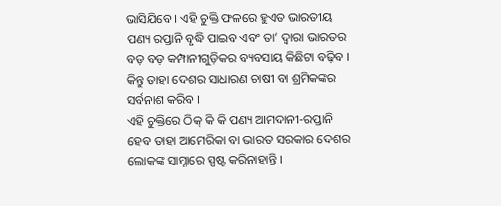ଭାସିଯିବେ । ଏହି ଚୁକ୍ତି ଫଳରେ ହୁଏତ ଭାରତୀୟ ପଣ୍ୟ ରପ୍ତାନି ବୃଦ୍ଧି ପାଇବ ଏବଂ ତା’ ଦ୍ୱାରା ଭାରତର ବଡ଼ ବଡ଼ କମ୍ପାନୀଗୁଡ଼ିକର ବ୍ୟବସାୟ କିଛିଟା ବଢ଼ିବ । କିନ୍ତୁ ତାହା ଦେଶର ସାଧାରଣ ଚାଷୀ ବା ଶ୍ରମିକଙ୍କର ସର୍ବନାଶ କରିବ ।
ଏହି ଚୁକ୍ତିରେ ଠିକ୍ କି କି ପଣ୍ୟ ଆମଦାନୀ-ରପ୍ତାନି ହେବ ତାହା ଆମେରିକା ବା ଭାରତ ସରକାର ଦେଶର ଲୋକଙ୍କ ସାମ୍ନାରେ ସ୍ପଷ୍ଟ କରିନାହାନ୍ତି ।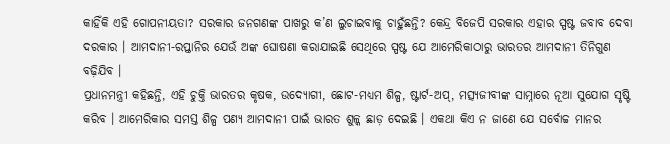କାହିଁକି ଏହି ଗୋପନୀୟତା? ସରକାର ଜନଗଣଙ୍କ ପାଖରୁ କ’ଣ ଲୁଚାଇବାକୁ ଚାହୁଁଛନ୍ତି? କେନ୍ଦ୍ର ବିଜେପି ସରକାର ଏହାର ସ୍ପଷ୍ଟ ଜବାବ ଦେବା ଦରକାର । ଆମଦାନୀ-ରପ୍ତାନିର ଯେଉଁ ଅଙ୍କ ଘୋଷଣା କରାଯାଇଛି ସେଥିରେ ସ୍ପଷ୍ଟ ଯେ ଆମେରିକାଠାରୁ ଭାରତର ଆମଦାନୀ ତିନିଗୁଣ ବଢ଼ିଯିବ ।
ପ୍ରଧାନମନ୍ତ୍ରୀ କହିଛନ୍ତି, ଏହି ଚୁକ୍ତି ଭାରତର କୃଷକ, ଉଦ୍ୟୋଗୀ, ଛୋଟ-ମଧ୍ୟମ ଶିଳ୍ପ, ଷ୍ଟାର୍ଟ-ଅପ୍, ମତ୍ସ୍ୟଜୀବୀଙ୍କ ସାମ୍ନାରେ ନୂଆ ସୁଯୋଗ ସୃଷ୍ଟି କରିବ । ଆମେରିକାର ସମସ୍ତ ଶିଳ୍ପ ପଣ୍ୟ ଆମଦାନୀ ପାଇଁ ଭାରତ ଶୁଳ୍କ ଛାଡ଼ ଦେଇଛି । ଏକଥା କିଏ ନ ଜାଣେ ଯେ ସର୍ବୋଚ୍ଚ ମାନର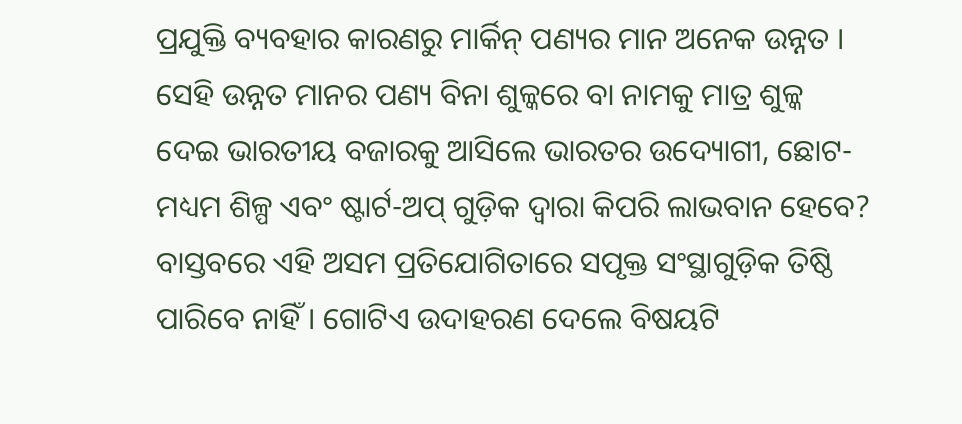ପ୍ରଯୁକ୍ତି ବ୍ୟବହାର କାରଣରୁ ମାର୍କିନ୍ ପଣ୍ୟର ମାନ ଅନେକ ଉନ୍ନତ । ସେହି ଉନ୍ନତ ମାନର ପଣ୍ୟ ବିନା ଶୁଳ୍କରେ ବା ନାମକୁ ମାତ୍ର ଶୁଳ୍କ ଦେଇ ଭାରତୀୟ ବଜାରକୁ ଆସିଲେ ଭାରତର ଉଦ୍ୟୋଗୀ, ଛୋଟ-ମଧ୍ୟମ ଶିଳ୍ପ ଏବଂ ଷ୍ଟାର୍ଟ-ଅପ୍ ଗୁଡ଼ିକ ଦ୍ୱାରା କିପରି ଲାଭବାନ ହେବେ? ବାସ୍ତବରେ ଏହି ଅସମ ପ୍ରତିଯୋଗିତାରେ ସପୃକ୍ତ ସଂସ୍ଥାଗୁଡ଼ିକ ତିଷ୍ଠି ପାରିବେ ନାହିଁ । ଗୋଟିଏ ଉଦାହରଣ ଦେଲେ ବିଷୟଟି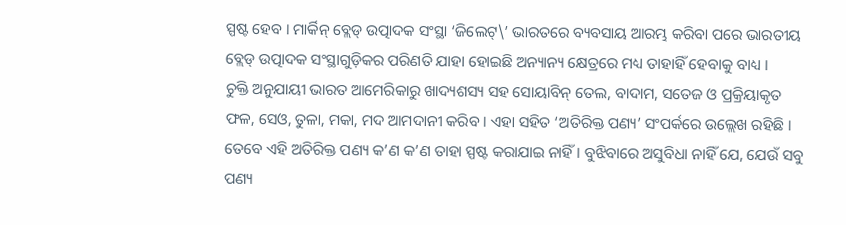ସ୍ପଷ୍ଟ ହେବ । ମାର୍କିନ୍ ବ୍ଲେଡ୍ ଉତ୍ପାଦକ ସଂସ୍ଥା ‘ଜିଲେଟ୍\’ ଭାରତରେ ବ୍ୟବସାୟ ଆରମ୍ଭ କରିବା ପରେ ଭାରତୀୟ ବ୍ଲେଡ୍ ଉତ୍ପାଦକ ସଂସ୍ଥାଗୁଡ଼ିକର ପରିଣତି ଯାହା ହୋଇଛି ଅନ୍ୟାନ୍ୟ କ୍ଷେତ୍ରରେ ମଧ୍ୟ ତାହାହିଁ ହେବାକୁ ବାଧ୍ୟ ।
ଚୁକ୍ତି ଅନୁଯାୟୀ ଭାରତ ଆମେରିକାରୁ ଖାଦ୍ୟଶସ୍ୟ ସହ ସୋୟାବିନ୍ ତେଲ, ବାଦାମ, ସତେଜ ଓ ପ୍ରକ୍ରିୟାକୃତ ଫଳ, ସେଓ, ତୁଳା, ମକା, ମଦ ଆମଦାନୀ କରିବ । ଏହା ସହିତ ‘ଅତିରିକ୍ତ ପଣ୍ୟ’ ସଂପର୍କରେ ଉଲ୍ଲେଖ ରହିଛି । ତେବେ ଏହି ଅତିରିକ୍ତ ପଣ୍ୟ କ’ଣ କ’ଣ ତାହା ସ୍ପଷ୍ଟ କରାଯାଇ ନାହିଁ । ବୁଝିବାରେ ଅସୁବିଧା ନାହିଁ ଯେ, ଯେଉଁ ସବୁ ପଣ୍ୟ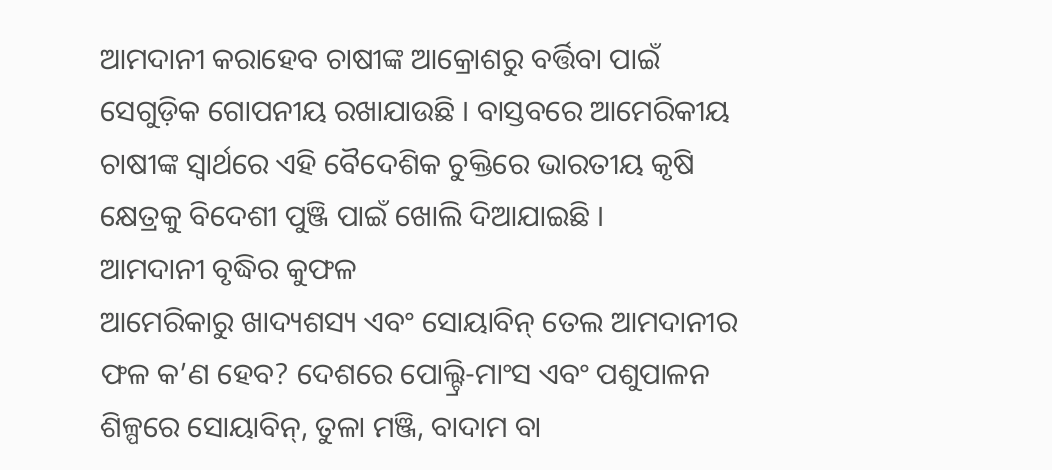ଆମଦାନୀ କରାହେବ ଚାଷୀଙ୍କ ଆକ୍ରୋଶରୁ ବର୍ତ୍ତିବା ପାଇଁ ସେଗୁଡ଼ିକ ଗୋପନୀୟ ରଖାଯାଉଛି । ବାସ୍ତବରେ ଆମେରିକୀୟ ଚାଷୀଙ୍କ ସ୍ୱାର୍ଥରେ ଏହି ବୈଦେଶିକ ଚୁକ୍ତିରେ ଭାରତୀୟ କୃଷି କ୍ଷେତ୍ରକୁ ବିଦେଶୀ ପୁଞ୍ଜି ପାଇଁ ଖୋଲି ଦିଆଯାଇଛି ।
ଆମଦାନୀ ବୃଦ୍ଧିର କୁଫଳ
ଆମେରିକାରୁ ଖାଦ୍ୟଶସ୍ୟ ଏବଂ ସୋୟାବିନ୍ ତେଲ ଆମଦାନୀର ଫଳ କ’ଣ ହେବ? ଦେଶରେ ପୋଲ୍ଟ୍ରି-ମାଂସ ଏବଂ ପଶୁପାଳନ ଶିଳ୍ପରେ ସୋୟାବିନ୍, ତୁଳା ମଞ୍ଜି, ବାଦାମ ବା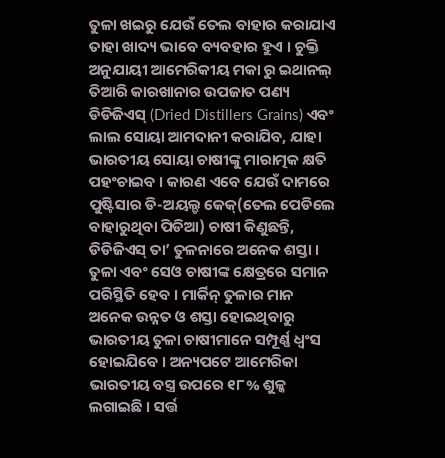ତୁଳା ଖଇରୁ ଯେଉଁ ତେଲ ବାହାର କରାଯାଏ ତାହା ଖାଦ୍ୟ ଭାବେ ବ୍ୟବହାର ହୁଏ । ଚୁକ୍ତି ଅନୁଯାୟୀ ଆମେରିକୀୟ ମକା ରୁ ଇଥାନଲ୍ ତିଆରି କାରଖାନାର ଉପଜାତ ପଣ୍ୟ ଡିଡିଜିଏସ୍ (Dried Distillers Grains) ଏବଂ ଲାଲ ସୋୟା ଆମଦାନୀ କରାଯିବ, ଯାହା ଭାରତୀୟ ସୋୟା ଚାଷୀଙ୍କୁ ମାରାତ୍ମକ କ୍ଷତି ପହଂଚାଇବ । କାରଣ ଏବେ ଯେଉଁ ଦାମରେ ପୁଷ୍ଟିସାର ଡି-ଅୟଲ୍ଡ କେକ୍(ତେଲ ପେଡିଲେ ବାହାରୁଥିବା ପିଡିଆ) ଚାଷୀ କିଣୁଛନ୍ତି, ଡିଡିଜିଏସ୍ ତା’ ତୁଳନାରେ ଅନେକ ଶସ୍ତା । ତୁଳା ଏବଂ ସେଓ ଚାଷୀଙ୍କ କ୍ଷେତ୍ରରେ ସମାନ ପରିସ୍ଥିତି ହେବ । ମାର୍କିନ୍ ତୁଳାର ମାନ ଅନେକ ଉନ୍ନତ ଓ ଶସ୍ତା ହୋଇଥିବାରୁ ଭାରତୀୟ ତୁଳା ଚାଷୀମାନେ ସମ୍ପୂର୍ଣ୍ଣ ଧ୍ୱଂସ ହୋଇଯିବେ । ଅନ୍ୟପଟେ ଆମେରିକା ଭାରତୀୟ ବସ୍ତ୍ର ଉପରେ ୧୮% ଶୁଳ୍କ ଲଗାଇଛି । ସର୍ତ୍ତ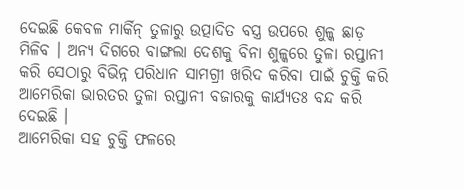ଦେଇଛି କେବଳ ମାର୍କିନ୍ ତୁଳାରୁ ଉତ୍ପାଦିତ ବସ୍ତ୍ର ଉପରେ ଶୁଳ୍କ ଛାଡ଼ ମିଳିବ । ଅନ୍ୟ ଦିଗରେ ବାଙ୍ଗଲା ଦେଶକୁ ବିନା ଶୁଳ୍କରେ ତୁଳା ରପ୍ତାନୀ କରି ସେଠାରୁ ବିଭିନ୍ନ ପରିଧାନ ସାମଗ୍ରୀ ଖରିଦ କରିବା ପାଇଁ ଚୁକ୍ତି କରି ଆମେରିକା ଭାରତର ତୁଳା ରପ୍ତାନୀ ବଜାରକୁ କାର୍ଯ୍ୟତଃ ବନ୍ଦ କରି ଦେଇଛି ।
ଆମେରିକା ସହ ଚୁକ୍ତି ଫଳରେ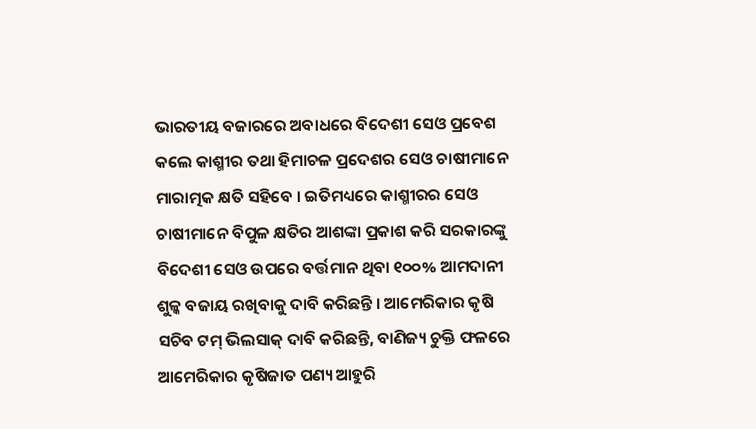ଭାରତୀୟ ବଜାରରେ ଅବାଧରେ ବିଦେଶୀ ସେଓ ପ୍ରବେଶ କଲେ କାଶ୍ମୀର ତଥା ହିମାଚଳ ପ୍ରଦେଶର ସେଓ ଚାଷୀମାନେ ମାରାତ୍ମକ କ୍ଷତି ସହିବେ । ଇତିମଧ୍ୟରେ କାଶ୍ମୀରର ସେଓ ଚାଷୀମାନେ ବିପୁଳ କ୍ଷତିର ଆଶଙ୍କା ପ୍ରକାଶ କରି ସରକାରଙ୍କୁ ବିଦେଶୀ ସେଓ ଉପରେ ବର୍ତ୍ତମାନ ଥିବା ୧୦୦% ଆମଦାନୀ ଶୁଳ୍କ ବଜାୟ ରଖିବାକୁ ଦାବି କରିଛନ୍ତି । ଆମେରିକାର କୃଷି ସଚିବ ଟମ୍ ଭିଲସାକ୍ ଦାବି କରିଛନ୍ତି, ବାଣିଜ୍ୟ ଚୁକ୍ତି ଫଳରେ ଆମେରିକାର କୃଷିଜାତ ପଣ୍ୟ ଆହୁରି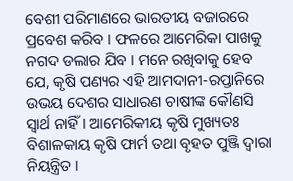ବେଶୀ ପରିମାଣରେ ଭାରତୀୟ ବଜାରରେ ପ୍ରବେଶ କରିବ । ଫଳରେ ଆମେରିକା ପାଖକୁ ନଗଦ ଡଲାର ଯିବ । ମନେ ରଖିବାକୁ ହେବ ଯେ, କୃଷି ପଣ୍ୟର ଏହି ଆମଦାନୀ-ରପ୍ତାନିରେ ଉଭୟ ଦେଶର ସାଧାରଣ ଚାଷୀଙ୍କ କୌଣସି ସ୍ୱାର୍ଥ ନାହିଁ । ଆମେରିକୀୟ କୃଷି ମୁଖ୍ୟତଃ ବିଶାଳକାୟ କୃଷି ଫାର୍ମ ତଥା ବୃହତ ପୁଞ୍ଜି ଦ୍ୱାରା ନିୟନ୍ତ୍ରିତ ।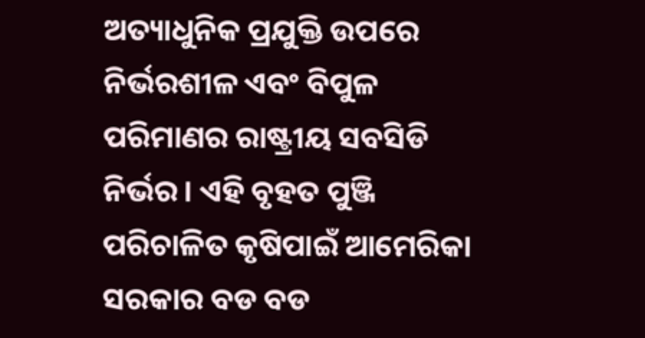ଅତ୍ୟାଧୁନିକ ପ୍ରଯୁକ୍ତି ଉପରେ ନିର୍ଭରଶୀଳ ଏବଂ ବିପୁଳ ପରିମାଣର ରାଷ୍ଟ୍ରୀୟ ସବସିଡି ନିର୍ଭର । ଏହି ବୃହତ ପୁଞ୍ଜି ପରିଚାଳିତ କୃଷିପାଇଁ ଆମେରିକା ସରକାର ବଡ ବଡ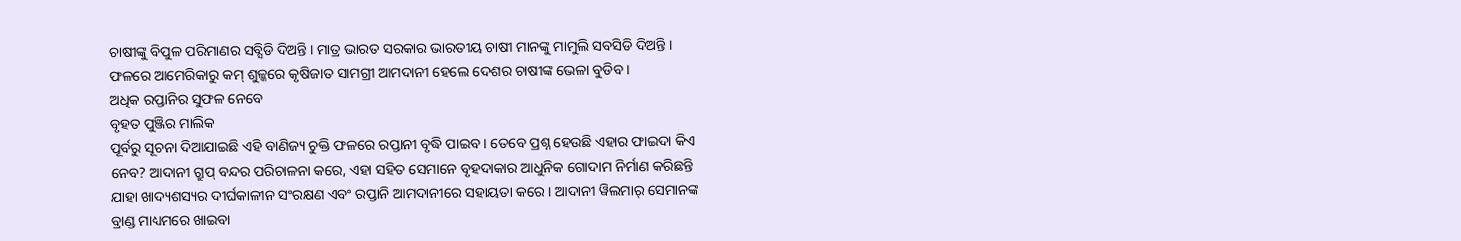ଚାଷୀଙ୍କୁ ବିପୁଳ ପରିମାଣର ସବ୍ସିଡି ଦିଅନ୍ତି । ମାତ୍ର ଭାରତ ସରକାର ଭାରତୀୟ ଚାଷୀ ମାନଙ୍କୁ ମାମୁଲି ସବସିଡି ଦିଅନ୍ତି । ଫଳରେ ଆମେରିକାରୁ କମ୍ ଶୁଳ୍କରେ କୃଷିଜାତ ସାମଗ୍ରୀ ଆମଦାନୀ ହେଲେ ଦେଶର ଚାଷୀଙ୍କ ଭେଳା ବୁଡିବ ।
ଅଧିକ ରପ୍ତାନିର ସୁଫଳ ନେବେ
ବୃହତ ପୁଞ୍ଜିର ମାଲିକ
ପୂର୍ବରୁ ସୂଚନା ଦିଆଯାଇଛି ଏହି ବାଣିଜ୍ୟ ଚୁକ୍ତି ଫଳରେ ରପ୍ତାନୀ ବୃଦ୍ଧି ପାଇବ । ତେବେ ପ୍ରଶ୍ନ ହେଉଛି ଏହାର ଫାଇଦା କିଏ ନେବ? ଆଦାନୀ ଗ୍ରୁପ୍ ବନ୍ଦର ପରିଚାଳନା କରେ, ଏହା ସହିତ ସେମାନେ ବୃହଦାକାର ଆଧୁନିକ ଗୋଦାମ ନିର୍ମାଣ କରିଛନ୍ତି ଯାହା ଖାଦ୍ୟଶସ୍ୟର ଦୀର୍ଘକାଳୀନ ସଂରକ୍ଷଣ ଏବଂ ରପ୍ତାନି ଆମଦାନୀରେ ସହାୟତା କରେ । ଆଦାନୀ ୱିଲମାର୍ ସେମାନଙ୍କ ବ୍ରାଣ୍ଡ ମାଧ୍ୟମରେ ଖାଇବା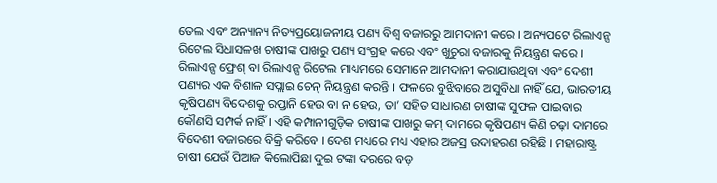ତେଲ ଏବଂ ଅନ୍ୟାନ୍ୟ ନିତ୍ୟପ୍ରୟୋଜନୀୟ ପଣ୍ୟ ବିଶ୍ୱ ବଜାରରୁ ଆମଦାନୀ କରେ । ଅନ୍ୟପଟେ ରିଲାଏନ୍ସ ରିଟେଲ ସିଧାସଳଖ ଚାଷୀଙ୍କ ପାଖରୁ ପଣ୍ୟ ସଂଗ୍ରହ କରେ ଏବଂ ଖୁଚୁରା ବଜାରକୁ ନିୟନ୍ତ୍ରଣ କରେ । ରିଲାଏନ୍ସ ଫ୍ରେଶ୍ ବା ରିଲାଏନ୍ସ ରିଟେଲ ମାଧ୍ୟମରେ ସେମାନେ ଆମଦାନୀ କରାଯାଉଥିବା ଏବଂ ଦେଶୀ ପଣ୍ୟର ଏକ ବିଶାଳ ସପ୍ଲାଇ ଚେନ୍ ନିୟନ୍ତ୍ରଣ କରନ୍ତି । ଫଳରେ ବୁଝିବାରେ ଅସୁବିଧା ନାହିଁ ଯେ, ଭାରତୀୟ କୃଷିପଣ୍ୟ ବିଦେଶକୁ ରପ୍ତାନି ହେଉ ବା ନ ହେଉ, ତା’ ସହିତ ସାଧାରଣ ଚାଷୀଙ୍କ ସୁଫଳ ପାଇବାର କୌଣସି ସମ୍ପର୍କ ନାହିଁ । ଏହି କମ୍ପାନୀଗୁଡ଼ିକ ଚାଷୀଙ୍କ ପାଖରୁ କମ୍ ଦାମରେ କୃଷିପଣ୍ୟ କିଣି ଚଢ଼ା ଦାମରେ ବିଦେଶୀ ବଜାରରେ ବିକ୍ରି କରିବେ । ଦେଶ ମଧ୍ୟରେ ମଧ୍ୟ ଏହାର ଅଜସ୍ର ଉଦାହରଣ ରହିଛି । ମହାରାଷ୍ଟ୍ର ଚାଷୀ ଯେଉଁ ପିଆଜ କିଲୋପିଛା ଦୁଇ ଟଙ୍କା ଦରରେ ବଡ଼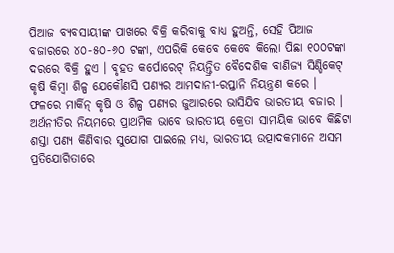ପିଆଜ ବ୍ୟବସାୟୀଙ୍କ ପାଖରେ ବିକ୍ରି କରିବାକୁ ବାଧ୍ୟ ହୁଅନ୍ତି, ସେହି ପିଆଜ ବଜାରରେ ୪୦-୫୦-୬୦ ଟଙ୍କା, ଏପରିକି କେବେ କେବେ କିଲୋ ପିଛା ୧୦୦ଟଙ୍କା ଦରରେ ବିକ୍ରି ହୁଏ । ବୃହତ କର୍ପୋରେଟ୍ ନିୟନ୍ତ୍ରିତ ବୈଦେଶିକ ବାଣିଜ୍ୟ ସିଣ୍ଡିକେଟ୍ କୃଷି କିମ୍ବା ଶିଳ୍ପ ଯେକୌଣସି ପଣ୍ୟର ଆମଦାନୀ-ରପ୍ତାନି ନିୟନ୍ତ୍ରଣ କରେ ।
ଫଳରେ ମାର୍କିନ୍ କୃଷି ଓ ଶିଳ୍ପ ପଣ୍ୟର ଜୁଆରରେ ଭାସିଯିବ ଭାରତୀୟ ବଜାର । ଅର୍ଥନୀତିର ନିୟମରେ ପ୍ରାଥମିକ ଭାବେ ଭାରତୀୟ କ୍ରେତା ସାମୟିକ ଭାବେ କିଛିଟା ଶସ୍ତା ପଣ୍ୟ କିଣିବାର ସୁଯୋଗ ପାଇଲେ ମଧ୍ୟ, ଭାରତୀୟ ଉତ୍ପାଦକମାନେ ଅସମ ପ୍ରତିଯୋଗିତାରେ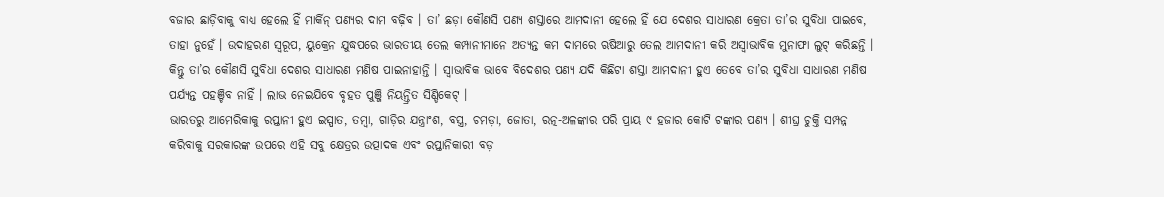ବଜାର ଛାଡ଼ିବାକୁ ବାଧ୍ୟ ହେଲେ ହିଁ ମାର୍କିନ୍ ପଣ୍ୟର ଦାମ ବଢ଼ିବ । ତା’ ଛଡ଼ା କୌଣସି ପଣ୍ୟ ଶସ୍ତାରେ ଆମଦାନୀ ହେଲେ ହିଁ ଯେ ଦେଶର ସାଧାରଣ କ୍ରେତା ତା’ର ସୁବିଧା ପାଇବେ, ତାହା ନୁହେଁ । ଉଦାହରଣ ସ୍ୱରୂପ, ୟୁକ୍ରେନ ଯୁଦ୍ଧପରେ ଭାରତୀୟ ତେଲ କମ୍ପାନୀମାନେ ଅତ୍ୟନ୍ତ କମ ଦାମରେ ଋଷିଆରୁ ତେଲ ଆମଦାନୀ କରି ଅସ୍ୱାଭାବିକ ମୁନାଫା ଲୁଟ୍ କରିଛନ୍ତି । କିନ୍ତୁ ତା’ର କୌଣସି ସୁବିଧା ଦେଶର ସାଧାରଣ ମଣିଷ ପାଇନାହାନ୍ତି । ସ୍ୱାଭାବିକ ଭାବେ ବିଦେଶର ପଣ୍ୟ ଯଦି କିଛିଟା ଶସ୍ତା ଆମଦାନୀ ହୁଏ ତେବେ ତା’ର ସୁବିଧା ସାଧାରଣ ମଣିଷ ପର୍ଯ୍ୟନ୍ତ ପହଞ୍ଚିବ ନାହିଁ । ଲାଭ ନେଇଯିବେ ବୃହତ ପୁଞ୍ଜି ନିୟନ୍ତ୍ରିତ ସିଣ୍ଡିକେଟ୍ ।
ଭାରତରୁ ଆମେରିକାକୁ ରପ୍ତାନୀ ହୁଏ ଇସ୍ପାତ, ତମ୍ବା, ଗାଡ଼ିର ଯନ୍ତ୍ରାଂଶ, ବସ୍ତ୍ର, ଚମଡ଼ା, ଜୋତା, ରତ୍ନ-ଅଳଙ୍କାର ପରି ପ୍ରାୟ ୯ ହଜାର କୋଟି ଟଙ୍କାର ପଣ୍ୟ । ଶୀଘ୍ର ଚୁକ୍ତି ସମ୍ପନ୍ନ କରିବାକୁ ସରକାରଙ୍କ ଉପରେ ଏହି ସବୁ କ୍ଷେତ୍ରର ଉତ୍ପାଦକ ଏବଂ ରପ୍ତାନିକାରୀ ବଡ଼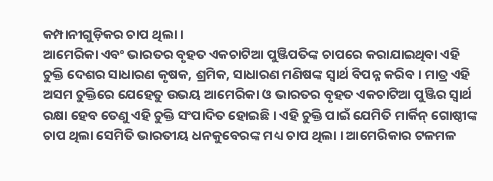କମ୍ପାନୀଗୁଡ଼ିକର ଚାପ ଥିଲା ।
ଆମେରିକା ଏବଂ ଭାରତର ବୃହତ ଏକଚାଟିଆ ପୁଞ୍ଜିପତିଙ୍କ ଚାପରେ କରାଯାଇଥିବା ଏହି ଚୁକ୍ତି ଦେଶର ସାଧାରଣ କୃଷକ, ଶ୍ରମିକ, ସାଧାରଣ ମଣିଷଙ୍କ ସ୍ୱାର୍ଥ ବିପନ୍ନ କରିବ । ମାତ୍ର ଏହି ଅସମ ଚୁକ୍ତିରେ ଯେହେତୁ ଉଭୟ ଆମେରିକା ଓ ଭାରତର ବୃହତ ଏକଚାଟିଆ ପୁଞ୍ଜିର ସ୍ୱାର୍ଥ ରକ୍ଷା ହେବ ତେଣୁ ଏହି ଚୁକ୍ତି ସଂପାଦିତ ହୋଇଛି । ଏହି ଚୁକ୍ତି ପାଇଁ ଯେମିତି ମାର୍କିନ୍ ଗୋଷ୍ଠୀଙ୍କ ଚାପ ଥିଲା ସେମିତି ଭାରତୀୟ ଧନକୁବେରଙ୍କ ମଧ୍ୟ ଚାପ ଥିଲା । ଆମେରିକାର ଟଳମଳ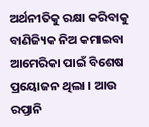ଅର୍ଥନୀତିକୁ ରକ୍ଷା କରିବାକୁ ବାଣିଜ୍ୟିକ ନିଅ କମାଇବା ଆମେରିକା ପାଇଁ ବିଶେଷ ପ୍ରୟୋଜନ ଥିଲା । ଆଉ ରପ୍ତାନି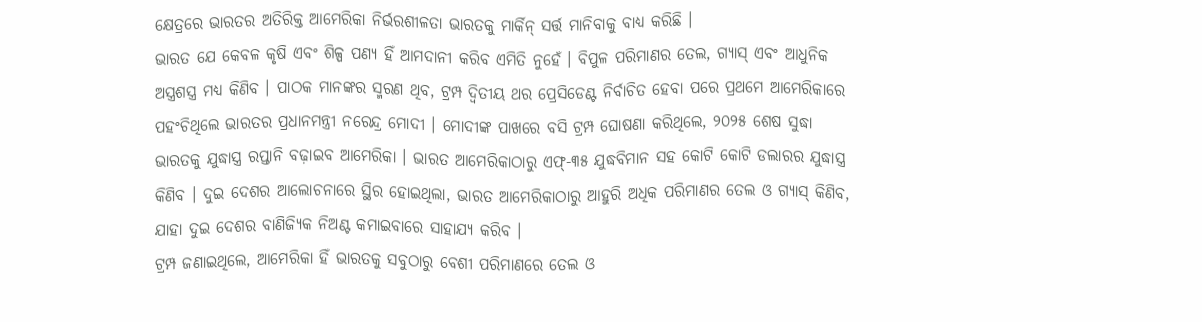କ୍ଷେତ୍ରରେ ଭାରତର ଅତିରିକ୍ତ ଆମେରିକା ନିର୍ଭରଶୀଳତା ଭାରତକୁ ମାର୍କିନ୍ ସର୍ତ୍ତ ମାନିବାକୁ ବାଧ୍ୟ କରିଛି ।
ଭାରତ ଯେ କେବଳ କୃଷି ଏବଂ ଶିଳ୍ପ ପଣ୍ୟ ହିଁ ଆମଦାନୀ କରିବ ଏମିତି ନୁହେଁ । ବିପୁଳ ପରିମାଣର ତେଲ, ଗ୍ୟାସ୍ ଏବଂ ଆଧୁନିକ ଅସ୍ତ୍ରଶସ୍ତ୍ର ମଧ୍ୟ କିଣିବ । ପାଠକ ମାନଙ୍କର ସ୍ମରଣ ଥିବ, ଟ୍ରମ୍ପ ଦ୍ୱିତୀୟ ଥର ପ୍ରେସିଡେଣ୍ଟ ନିର୍ବାଚିତ ହେବା ପରେ ପ୍ରଥମେ ଆମେରିକାରେ ପହଂଚିଥିଲେ ଭାରତର ପ୍ରଧାନମନ୍ତ୍ରୀ ନରେନ୍ଦ୍ର ମୋଦୀ । ମୋଦୀଙ୍କ ପାଖରେ ବସି ଟ୍ରମ୍ପ ଘୋଷଣା କରିଥିଲେ, ୨୦୨୫ ଶେଷ ସୁଦ୍ଧା ଭାରତକୁ ଯୁଦ୍ଧାସ୍ତ୍ର ରପ୍ତାନି ବଢ଼ାଇବ ଆମେରିକା । ଭାରତ ଆମେରିକାଠାରୁ ଏଫ୍-୩୫ ଯୁଦ୍ଧବିମାନ ସହ କୋଟି କୋଟି ଡଲାରର ଯୁଦ୍ଧାସ୍ତ୍ର କିଣିବ । ଦୁଇ ଦେଶର ଆଲୋଚନାରେ ସ୍ଥିର ହୋଇଥିଲା, ଭାରତ ଆମେରିକାଠାରୁ ଆହୁରି ଅଧିକ ପରିମାଣର ତେଲ ଓ ଗ୍ୟାସ୍ କିଣିବ, ଯାହା ଦୁଇ ଦେଶର ବାଣିଜ୍ୟିକ ନିଅଣ୍ଟ କମାଇବାରେ ସାହାଯ୍ୟ କରିବ ।
ଟ୍ରମ୍ପ ଜଣାଇଥିଲେ, ଆମେରିକା ହିଁ ଭାରତକୁ ସବୁଠାରୁ ବେଶୀ ପରିମାଣରେ ତେଲ ଓ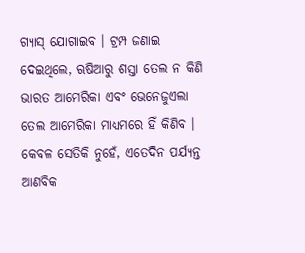ଗ୍ୟାସ୍ ଯୋଗାଇବ । ଟ୍ରମ୍ପ ଜଣାଇ ଦେଇଥିଲେ, ଋଷିଆରୁ ଶସ୍ତା ତେଲ ନ କିଣି ଭାରତ ଆମେରିକା ଏବଂ ଭେନେଜୁଏଲା ତେଲ ଆମେରିକା ମାଧ୍ୟମରେ ହିଁ କିଣିବ । କେବଳ ସେତିକି ନୁହେଁ, ଏତେଦିନ ପର୍ଯ୍ୟନ୍ତ ଆଣବିକ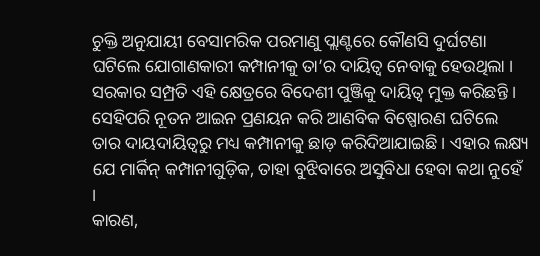ଚୁକ୍ତି ଅନୁଯାୟୀ ବେସାମରିକ ପରମାଣୁ ପ୍ଲାଣ୍ଟରେ କୌଣସି ଦୁର୍ଘଟଣା ଘଟିଲେ ଯୋଗାଣକାରୀ କମ୍ପାନୀକୁ ତା’ର ଦାୟିତ୍ୱ ନେବାକୁ ହେଉଥିଲା । ସରକାର ସମ୍ପ୍ରତି ଏହି କ୍ଷେତ୍ରରେ ବିଦେଶୀ ପୁଞ୍ଜିକୁ ଦାୟିତ୍ୱ ମୁକ୍ତ କରିଛନ୍ତି । ସେହିପରି ନୂତନ ଆଇନ ପ୍ରଣୟନ କରି ଆଣବିକ ବିଷ୍ପୋରଣ ଘଟିଲେ ତାର ଦାୟଦାୟିତ୍ୱରୁ ମଧ୍ୟ କମ୍ପାନୀକୁ ଛାଡ଼ କରିଦିଆଯାଇଛି । ଏହାର ଲକ୍ଷ୍ୟ ଯେ ମାର୍କିନ୍ କମ୍ପାନୀଗୁଡ଼ିକ, ତାହା ବୁଝିବାରେ ଅସୁବିଧା ହେବା କଥା ନୁହେଁ ।
କାରଣ,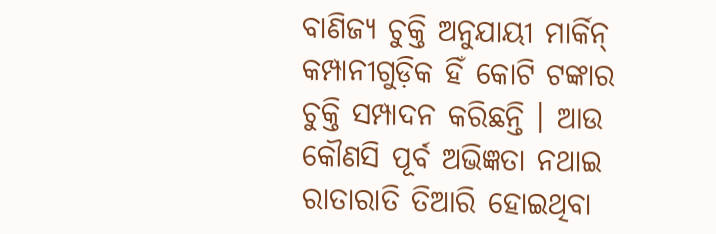ବାଣିଜ୍ୟ ଚୁକ୍ତି ଅନୁଯାୟୀ ମାର୍କିନ୍ କମ୍ପାନୀଗୁଡ଼ିକ ହିଁ କୋଟି ଟଙ୍କାର ଚୁକ୍ତି ସମ୍ପାଦନ କରିଛନ୍ତି । ଆଉ କୌଣସି ପୂର୍ବ ଅଭିଜ୍ଞତା ନଥାଇ ରାତାରାତି ତିଆରି ହୋଇଥିବା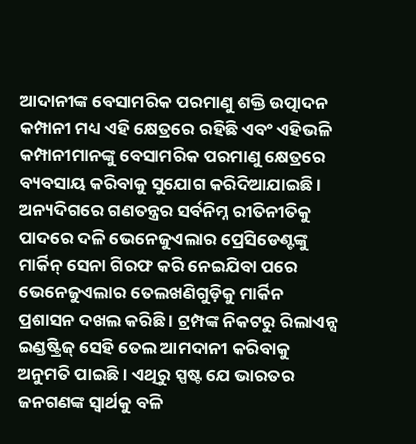ଆଦାନୀଙ୍କ ବେସାମରିକ ପରମାଣୁ ଶକ୍ତି ଉତ୍ପାଦନ କମ୍ପାନୀ ମଧ୍ୟ ଏହି କ୍ଷେତ୍ରରେ ରହିଛି ଏବଂ ଏହିଭଳି କମ୍ପାନୀମାନଙ୍କୁ ବେସାମରିକ ପରମାଣୁ କ୍ଷେତ୍ରରେ ବ୍ୟବସାୟ କରିବାକୁ ସୁଯୋଗ କରିଦିଆଯାଇଛି । ଅନ୍ୟଦିଗରେ ଗଣତନ୍ତ୍ରର ସର୍ବନିମ୍ନ ରୀତିନୀତିକୁ ପାଦରେ ଦଳି ଭେନେଜୁଏଲାର ପ୍ରେସିଡେଣ୍ଟଙ୍କୁ ମାର୍କିନ୍ ସେନା ଗିରଫ କରି ନେଇଯିବା ପରେ ଭେନେଜୁଏଲାର ତେଲଖଣିଗୁଡ଼ିକୁ ମାର୍କିନ ପ୍ରଶାସନ ଦଖଲ କରିଛି । ଟ୍ରମ୍ପଙ୍କ ନିକଟରୁ ରିଲାଏନ୍ସ ଇଣ୍ଡଷ୍ଟ୍ରିଜ୍ ସେହି ତେଲ ଆମଦାନୀ କରିବାକୁ ଅନୁମତି ପାଇଛି । ଏଥିରୁ ସ୍ପଷ୍ଟ ଯେ ଭାରତର ଜନଗଣଙ୍କ ସ୍ୱାର୍ଥକୁ ବଳି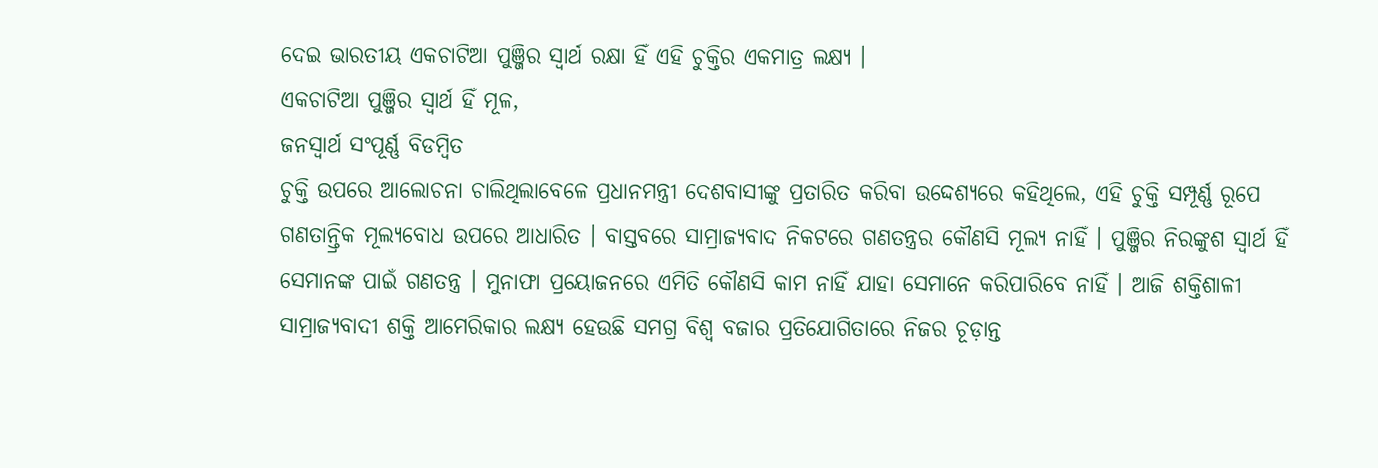ଦେଇ ଭାରତୀୟ ଏକଚାଟିଆ ପୁଞ୍ଜିର ସ୍ୱାର୍ଥ ରକ୍ଷା ହିଁ ଏହି ଚୁକ୍ତିର ଏକମାତ୍ର ଲକ୍ଷ୍ୟ ।
ଏକଚାଟିଆ ପୁଞ୍ଜିର ସ୍ୱାର୍ଥ ହିଁ ମୂଳ,
ଜନସ୍ୱାର୍ଥ ସଂପୂର୍ଣ୍ଣ ବିଡମ୍ବିତ
ଚୁକ୍ତି ଉପରେ ଆଲୋଚନା ଚାଲିଥିଲାବେଳେ ପ୍ରଧାନମନ୍ତ୍ରୀ ଦେଶବାସୀଙ୍କୁ ପ୍ରତାରିତ କରିବା ଉଦ୍ଦେଶ୍ୟରେ କହିଥିଲେ, ଏହି ଚୁକ୍ତି ସମ୍ପୂର୍ଣ୍ଣ ରୂପେ ଗଣତାନ୍ତ୍ରିକ ମୂଲ୍ୟବୋଧ ଉପରେ ଆଧାରିତ । ବାସ୍ତବରେ ସାମ୍ରାଜ୍ୟବାଦ ନିକଟରେ ଗଣତନ୍ତ୍ରର କୌଣସି ମୂଲ୍ୟ ନାହିଁ । ପୁଞ୍ଜିର ନିରଙ୍କୁଶ ସ୍ୱାର୍ଥ ହିଁ ସେମାନଙ୍କ ପାଇଁ ଗଣତନ୍ତ୍ର । ମୁନାଫା ପ୍ରୟୋଜନରେ ଏମିତି କୌଣସି କାମ ନାହିଁ ଯାହା ସେମାନେ କରିପାରିବେ ନାହିଁ । ଆଜି ଶକ୍ତିଶାଳୀ ସାମ୍ରାଜ୍ୟବାଦୀ ଶକ୍ତି ଆମେରିକାର ଲକ୍ଷ୍ୟ ହେଉଛି ସମଗ୍ର ବିଶ୍ୱ ବଜାର ପ୍ରତିଯୋଗିତାରେ ନିଜର ଚୂଡ଼ାନ୍ତ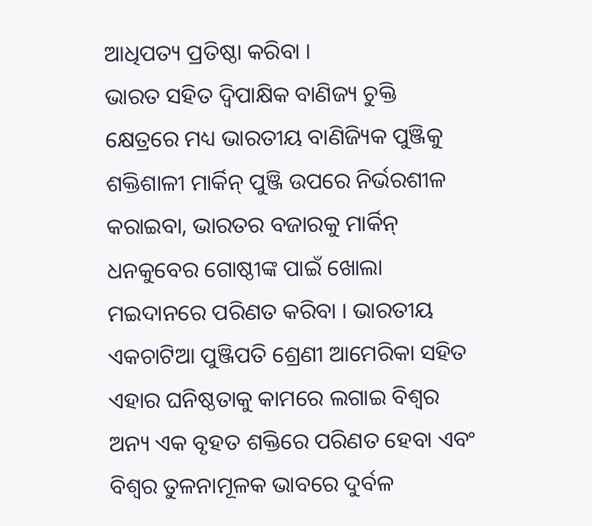ଆଧିପତ୍ୟ ପ୍ରତିଷ୍ଠା କରିବା ।
ଭାରତ ସହିତ ଦ୍ୱିପାକ୍ଷିକ ବାଣିଜ୍ୟ ଚୁକ୍ତି କ୍ଷେତ୍ରରେ ମଧ୍ୟ ଭାରତୀୟ ବାଣିଜ୍ୟିକ ପୁଞ୍ଜିକୁ ଶକ୍ତିଶାଳୀ ମାର୍କିନ୍ ପୁଞ୍ଜି ଉପରେ ନିର୍ଭରଶୀଳ କରାଇବା, ଭାରତର ବଜାରକୁ ମାର୍କିନ୍ ଧନକୁବେର ଗୋଷ୍ଠୀଙ୍କ ପାଇଁ ଖୋଲା ମଇଦାନରେ ପରିଣତ କରିବା । ଭାରତୀୟ ଏକଚାଟିଆ ପୁଞ୍ଜିପତି ଶ୍ରେଣୀ ଆମେରିକା ସହିତ ଏହାର ଘନିଷ୍ଠତାକୁ କାମରେ ଲଗାଇ ବିଶ୍ୱର ଅନ୍ୟ ଏକ ବୃହତ ଶକ୍ତିରେ ପରିଣତ ହେବା ଏବଂ ବିଶ୍ୱର ତୁଳନାମୂଳକ ଭାବରେ ଦୁର୍ବଳ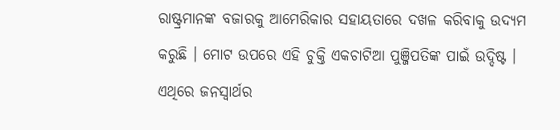ରାଷ୍ଟ୍ରମାନଙ୍କ ବଜାରକୁ ଆମେରିକାର ସହାୟତାରେ ଦଖଳ କରିବାକୁ ଉଦ୍ୟମ କରୁଛି । ମୋଟ ଉପରେ ଏହି ଚୁକ୍ତି ଏକଚାଟିଆ ପୁଞ୍ଜିପତିଙ୍କ ପାଇଁ ଉଦ୍ଦିଷ୍ଟ । ଏଥିରେ ଜନସ୍ୱାର୍ଥର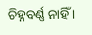ଚିହ୍ନବର୍ଣ୍ଣ ନାହିଁ ।